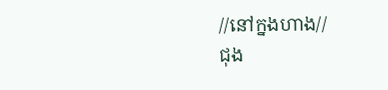//នៅក្នងហាង//
ជុង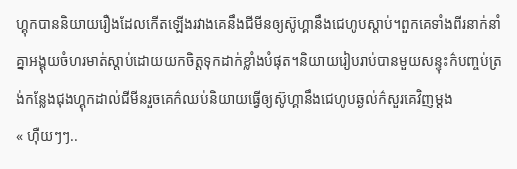ហ្គុកបាននិយាយរឿងដែលកើតឡើងរវាងគេនឹងជីមីនឲ្យស៊ូហ្គានឹងជេហូបស្តាប់។ពួកគេទាំងពីរនាក់នាំគ្នាអង្គុយចំហរមាត់ស្តាប់ដោយយកចិត្តទុកដាក់ខ្លាំងបំផុត។និយាយរៀបរាប់បានមួយសន្ទុះក៌បញ្ចប់ត្រង់កន្លែងជុងហ្គុកដាល់ជីមីនរួចគេក៌ឈប់និយាយធ្វើឲ្យស៊ូហ្គានឹងជេហូបឆ្ងល់ក៌សួរគេវិញម្តង
« ហុឺយៗៗ..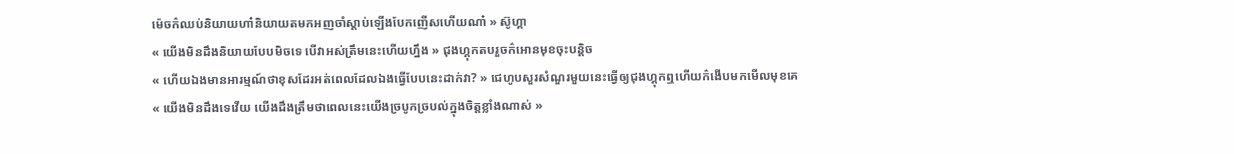ម៉េចក៌ឈប់និយាយហា៎និយាយតមកអញចាំស្តាប់ឡើងបែកញើសហើយណា៎ » ស៊ូហ្គា
« យើងមិនដឹងនិយាយបែបមិចទេ បើវាអស់ត្រឹមនេះហើយហ្នឹង » ជុងហ្គុកតបរួចក៌អោនមុខចុះបន្តិច
« ហើយឯងមានអារម្មណ៍ថាខុសដែរអត់ពេលដែលឯងធ្វើបែបនេះដាក់វា? » ជេហូបសួរសំណួរមួយនេះធ្វើឲ្យជុងហ្គុកឮហើយក៌ងើបមកមើលមុខគេ
« យើងមិនដឹងទេវើយ យើងដឹងត្រឹមថាពេលនេះយើងច្របូកច្របល់ក្នុងចិត្តខ្លាំងណាស់ »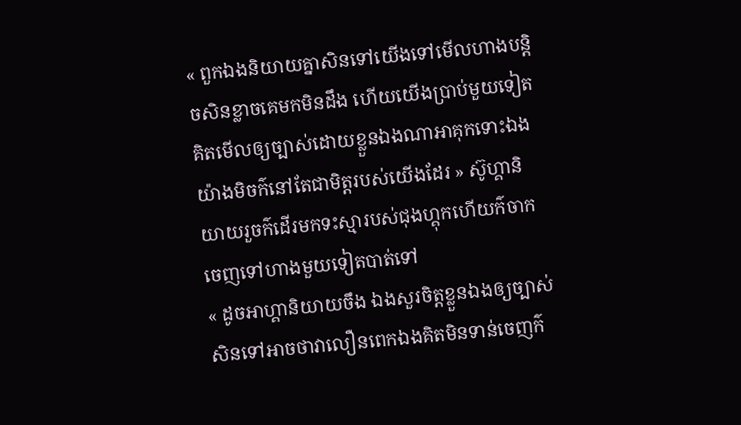« ពួកឯងនិយាយគ្នាសិនទៅយើងទៅមើលហាងបន្តិចសិនខ្លាចគេមកមិនដឹង ហើយយើងប្រាប់មួយទៀតគិតមើលឲ្យច្បាស់ដោយខ្លួនឯងណាអាគុកទោះឯងយ៉ាងមិចក៌នៅតែជាមិត្តរបស់យើងដែរ » ស៊ូហ្គានិយាយរួចក៌ដើរមកទះស្មារបស់ជុងហ្គុកហើយក៌ចាកចេញទៅហាងមួយទៀតបាត់ទៅ
« ដូចអាហ្គានិយាយចឹង ឯងសួរចិត្តខ្លួនឯងឲ្យច្បាស់សិនទៅអាចថាវាលឿនពេកឯងគិតមិនទាន់ចេញក៌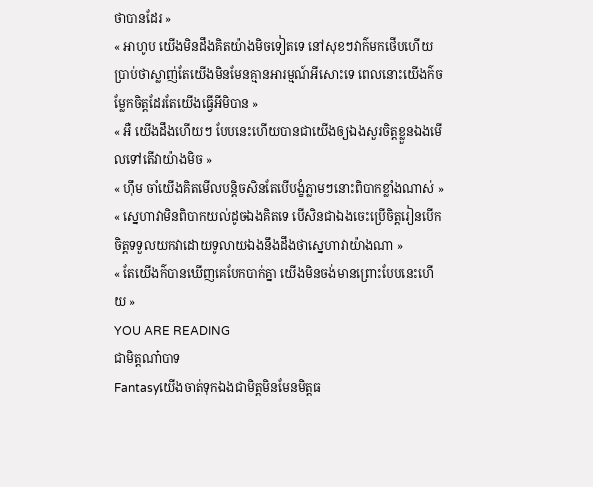ថាបានដែរ »
« អាហូប យើងមិនដឹងគិតយ៉ាងមិចទៀតទេ នៅសុខៗវាក៌មកថើបហើយប្រាប់ថាស្លាញ់តែយើងមិនមែនគ្មានអារម្មណ៍អីសោះទេ ពេលនោះយើងក៌ចម្លែកចិត្តដែរតែយើងធ្វើអីមិបាន »
« អឺ យើងដឹងហើយៗ បែបនេះហើយបានជាយើងឲ្យឯងសួរចិត្តខ្លួនឯងមើលទៅតើវាយ៉ាងមិច »
« ហុឹម ចាំយើងគិតមើលបន្តិចសិនតែបើបង្ខំភ្លាមៗនោះពិបាកខ្លាំងណាស់ »
« ស្នេហាវាមិនពិបាកយល់ដូចឯងគិតទេ បើសិនជាឯងចេះប្រើចិត្តរៀនបើកចិត្តទទួលយកវាដោយទូលាយឯងនឹងដឹងថាស្នេហាវាយ៉ាងណា »
« តែយើងក៌បានឃើញគេបែកបាក់គ្នា យើងមិនចង់មានព្រោះបែបនេះហើយ »
YOU ARE READING
ជាមិត្តណា៎បាទ
Fantasyយើងចាត់ទុកឯងជាមិត្តមិនមែនមិត្តធ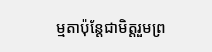ម្មតាប៉ុន្តែជាមិត្តរួមព្រ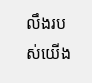លឹងរបស់យើង